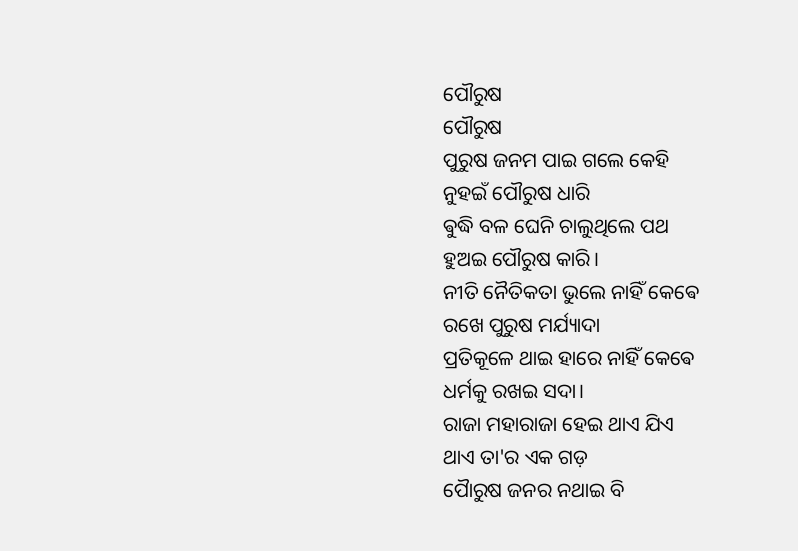ପୌରୁଷ
ପୌରୁଷ
ପୁରୁଷ ଜନମ ପାଇ ଗଲେ କେହି
ନୁହଇଁ ପୌରୁଷ ଧାରି
ଵୁଦ୍ଧି ବଳ ଘେନି ଚାଲୁଥିଲେ ପଥ
ହୁଅଇ ପୌରୁଷ କାରି।
ନୀତି ନୈତିକତା ଭୁଲେ ନାହିଁ କେଵେ
ରଖେ ପୁରୁଷ ମର୍ଯ୍ୟାଦା
ପ୍ରତିକୂଳେ ଥାଇ ହାରେ ନାହିଁ କେଵେ
ଧର୍ମକୁ ରଖଇ ସଦା।
ରାଜା ମହାରାଜା ହେଇ ଥାଏ ଯିଏ
ଥାଏ ତା'ର ଏକ ଗଡ଼
ପୋୖରୁଷ ଜନର ନଥାଇ ବି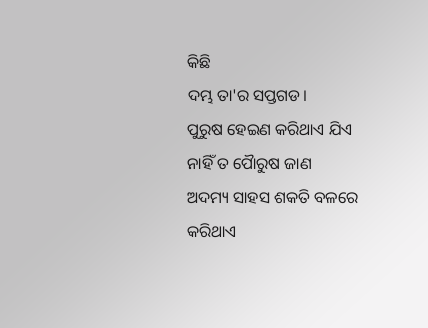କିଛି
ଦମ୍ଭ ତା'ର ସପ୍ତଗଡ।
ପୁରୁଷ ହେଇଣ କରିଥାଏ ଯିଏ
ନାହିଁ ତ ପୋୖରୁଷ ଜାଣ
ଅଦମ୍ୟ ସାହସ ଶକତି ବଳରେ
କରିଥାଏ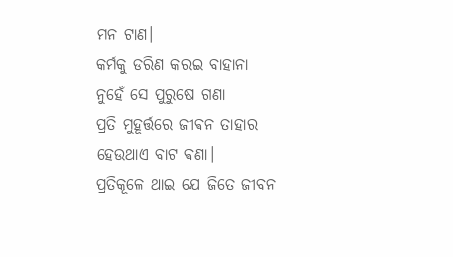ମନ ଟାଣ।
କର୍ମକୁ ଡରିଣ କରଇ ବାହାନା
ନୁହେଁ ସେ ପୁରୁଷେ ଗଣା
ପ୍ରତି ମୁହୂର୍ତ୍ତରେ ଜୀଵନ ତାହାର
ହେଉଥାଏ ବାଟ ଵଣା।
ପ୍ରତିକୂଳେ ଥାଇ ଯେ ଜିତେ ଜୀବନ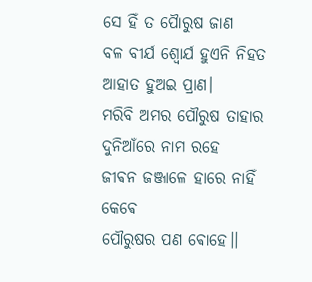ସେ ହିଁ ତ ପୈାରୁଷ ଜାଣ
ବଳ ବୀର୍ଯ ଶ୍ଵୋର୍ଯ ହୁଏନି ନିହତ
ଆହାତ ହୁଅଇ ପ୍ରାଣ।
ମରିବି ଅମର ପୌରୁଷ ତାହାର
ଦୁନିଆଁରେ ନାମ ରହେ
ଜୀଵନ ଜଞ୍ଜାଳେ ହାରେ ନାହିଁ କେଵେ
ପୌରୁଷର ପଣ ଵୋହେ।।